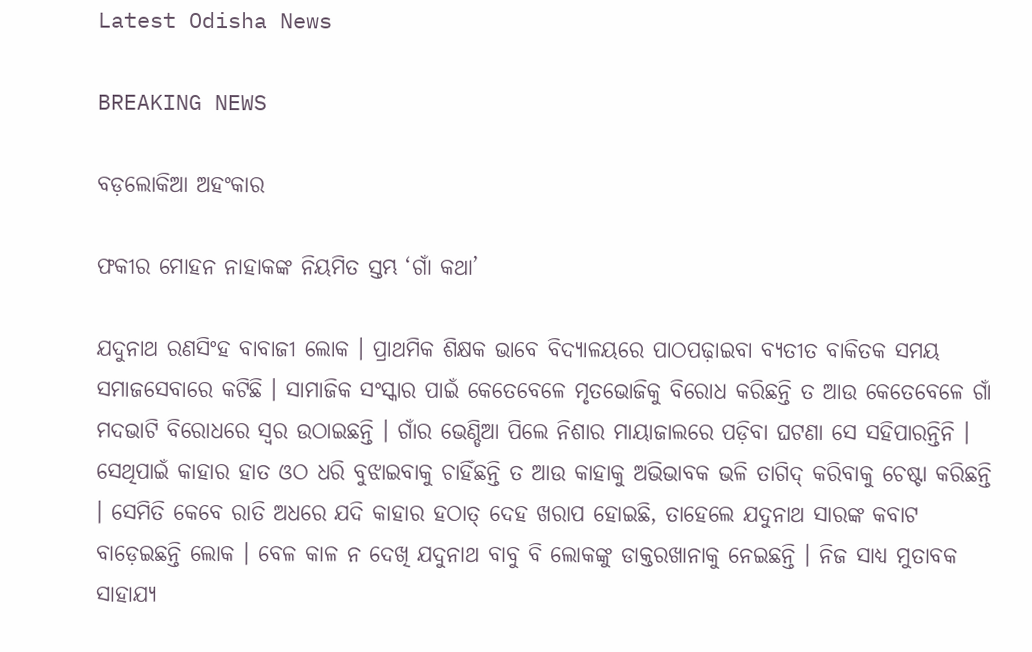Latest Odisha News

BREAKING NEWS

ବଡ଼ଲୋକିଆ ଅହଂକାର

ଫକୀର ମୋହନ ନାହାକଙ୍କ ନିୟମିତ ସ୍ତମ୍ଭ ‘ଗାଁ କଥା’

ଯଦୁନାଥ ରଣସିଂହ ବାବାଜୀ ଲୋକ । ପ୍ରାଥମିକ ଶିକ୍ଷକ ଭାବେ ବିଦ୍ୟାଳୟରେ ପାଠପଢ଼ାଇବା ବ୍ୟତୀତ ବାକିତକ ସମୟ ସମାଜସେବାରେ କଟିଛି । ସାମାଜିକ ସଂସ୍କାର ପାଇଁ କେତେବେଳେ ମୃତଭୋଜିକୁ ବିରୋଧ କରିଛନ୍ତି ତ ଆଉ କେତେବେଳେ ଗାଁ ମଦଭାଟି ବିରୋଧରେ ସ୍ୱର ଉଠାଇଛନ୍ତି । ଗାଁର ଭେଣ୍ଡିଆ ପିଲେ ନିଶାର ମାୟାଜାଲରେ ପଡ଼ିବା ଘଟଣା ସେ ସହିପାରନ୍ତିନି । ସେଥିପାଇଁ କାହାର ହାତ ଓଠ ଧରି ବୁଝାଇବାକୁ ଚାହିଁଛନ୍ତି ତ ଆଉ କାହାକୁ ଅଭିଭାବକ ଭଳି ତାଗିଦ୍ କରିବାକୁ ଚେଷ୍ଟା କରିଛନ୍ତି । ସେମିତି କେବେ ରାତି ଅଧରେ ଯଦି କାହାର ହଠାତ୍ ଦେହ ଖରାପ ହୋଇଛି, ତାହେଲେ ଯଦୁନାଥ ସାରଙ୍କ କବାଟ ବାଡ଼େଇଛନ୍ତି ଲୋକ । ବେଳ କାଳ ନ ଦେଖି ଯଦୁନାଥ ବାବୁ ବି ଲୋକଙ୍କୁ ଡାକ୍ତରଖାନାକୁ ନେଇଛନ୍ତି । ନିଜ ସାଧ୍ୟ ମୁତାବକ ସାହାଯ୍ୟ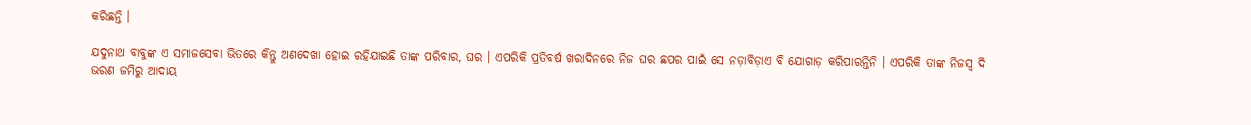କରିଛନ୍ତି ।

ଯଦୁନାଥ ବାବୁଙ୍କ ଏ ସମାଜସେବା ଭିତରେ କିନ୍ତୁ ଅଣଦେଖା ହୋଇ ରହିଯାଇଛି ତାଙ୍କ ପରିବାର, ଘର । ଏପରିକି ପ୍ରତିବର୍ଷ ଖରାଦିନରେ ନିଜ ଘର ଛପର ପାଇଁ ସେ ନଡ଼ାବିଡ଼ାଏ ବି ଯୋଗାଡ଼ କରିପାରନ୍ତିନି । ଏପରିକି ତାଙ୍କ ନିଜସ୍ୱ ଦି ଭରଣ ଜମିରୁ ଆଦାୟ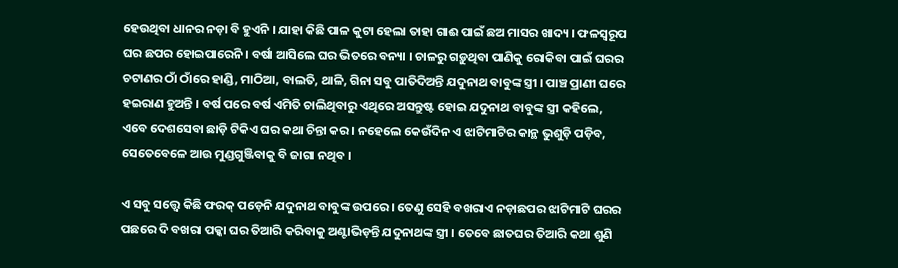ହେଉଥିବା ଧାନର ନଡ଼ା ବି ହୁଏନି । ଯାହା କିଛି ପାଳ କୁଟା ହେଲା ତାହା ଗାଈ ପାଇଁ ଛଅ ମାସର ଖାଦ୍ୟ । ଫଳସ୍ୱରୂପ ଘର ଛପର ହୋଇପାରେନି । ବର୍ଷା ଆସିଲେ ଘର ଭିତରେ ବନ୍ୟା । ଚାଳରୁ ଗଡ଼ୁଥିବା ପାଣିକୁ ରୋକିବା ପାଇଁ ଘରର ଚଟାଣର ଠାଁ ଠାଁରେ ହାଣ୍ଡି, ମାଠିଆ, ବାଲତି, ଥାଳି, ଗିନା ସବୁ ପାତିଦିଅନ୍ତି ଯଦୁନାଥ ବାବୁଙ୍କ ସ୍ତ୍ରୀ । ପାଞ୍ଚ ପ୍ରାଣୀ ଘରେ ହଇରାଣ ହୁଅନ୍ତି । ବର୍ଷ ପରେ ବର୍ଷ ଏମିତି ଚାଲିଥିବାରୁ ଏଥିରେ ଅସନ୍ତୁଷ୍ଟ ହୋଇ ଯଦୁନାଥ ବାବୁଙ୍କ ସ୍ତ୍ରୀ କହିଲେ, ଏବେ ଦେଶସେବା ଛାଡ଼ି ଟିକିଏ ଘର କଥା ଚିନ୍ତା କର । ନହେଲେ କେଉଁଦିନ ଏ ଝାଟିମାଟିର କାନ୍ଥ ଭୁଶୁଡ଼ି ପଡ଼ିବ, ସେତେବେଳେ ଆଉ ମୁଣ୍ଡଗୁଞ୍ଜିବାକୁ ବି ଜାଗା ନଥିବ ।

ଏ ସବୁ ସତ୍ତ୍ୱେ କିଛି ଫରକ୍ ପଡ଼େନି ଯଦୁନାଥ ବାବୁଙ୍କ ଉପରେ । ତେଣୁ ସେହି ବଖରାଏ ନଡ଼ାଛପର ଝାଟିମାଟି ଘରର ପଛରେ ଦି ବଖରା ପକ୍କା ଘର ତିଆରି କରିବାକୁ ଅଣ୍ଟାଭିଡ଼ନ୍ତି ଯଦୁନାଥଙ୍କ ସ୍ତ୍ରୀ । ତେବେ ଛାତଘର ତିଆରି କଥା ଶୁଣି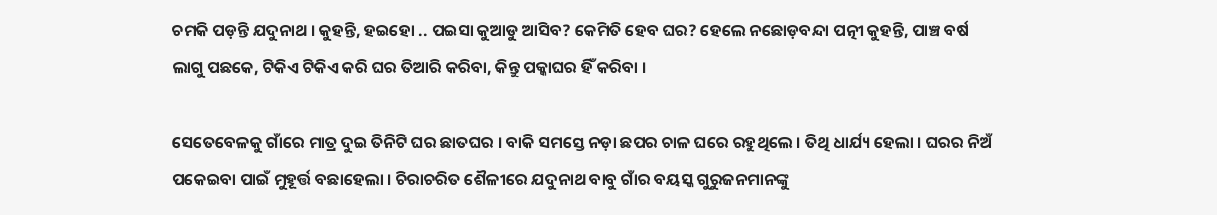ଚମକି ପଡ଼ନ୍ତି ଯଦୁନାଥ । କୁହନ୍ତି, ହଇହୋ .. ପଇସା କୁଆଡୁ ଆସିବ? କେମିତି ହେବ ଘର? ହେଲେ ନଛୋଡ଼ବନ୍ଦା ପତ୍ନୀ କୁହନ୍ତି, ପାଞ୍ଚ ବର୍ଷ ଲାଗୁ ପଛକେ, ଟିକିଏ ଟିକିଏ କରି ଘର ତିଆରି କରିବା, କିନ୍ତୁ ପକ୍କାଘର ହିଁ କରିବା ।

ସେତେବେଳକୁ ଗାଁରେ ମାତ୍ର ଦୁଇ ତିନିଟି ଘର ଛାତଘର । ବାକି ସମସ୍ତେ ନଡ଼ା ଛପର ଚାଳ ଘରେ ରହୁଥିଲେ । ତିଥି ଧାର୍ଯ୍ୟ ହେଲା । ଘରର ନିଅଁ ପକେଇବା ପାଇଁ ମୁହୂର୍ତ୍ତ ବଛାହେଲା । ଚିରାଚରିତ ଶୈଳୀରେ ଯଦୁନାଥ ବାବୁ ଗାଁର ବୟସ୍କ ଗୁରୁଜନମାନଙ୍କୁ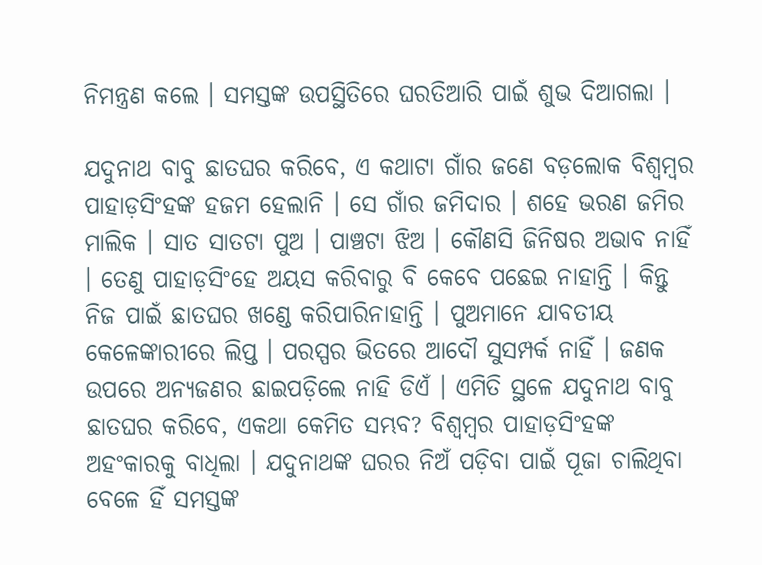ନିମନ୍ତ୍ରଣ କଲେ । ସମସ୍ତଙ୍କ ଉପସ୍ଥିତିରେ ଘରତିଆରି ପାଇଁ ଶୁଭ ଦିଆଗଲା ।

ଯଦୁନାଥ ବାବୁ ଛାତଘର କରିବେ, ଏ କଥାଟା ଗାଁର ଜଣେ ବଡ଼ଲୋକ ବିଶ୍ୱମ୍ବର ପାହାଡ଼ସିଂହଙ୍କ ହଜମ ହେଲାନି । ସେ ଗାଁର ଜମିଦାର । ଶହେ ଭରଣ ଜମିର ମାଲିକ । ସାତ ସାତଟା ପୁଅ । ପାଞ୍ଚଟା ଝିଅ । କୌଣସି ଜିନିଷର ଅଭାବ ନାହିଁ । ତେଣୁ ପାହାଡ଼ସିଂହେ ଅୟସ କରିବାରୁ ବି କେବେ ପଛେଇ ନାହାନ୍ତି । କିନ୍ତୁ ନିଜ ପାଇଁ ଛାତଘର ଖଣ୍ଡେ କରିପାରିନାହାନ୍ତି । ପୁଅମାନେ ଯାବତୀୟ କେଳେଙ୍କାରୀରେ ଲିପ୍ତ । ପରସ୍ପର ଭିତରେ ଆଦୌ ସୁସମ୍ପର୍କ ନାହିଁ । ଜଣକ ଉପରେ ଅନ୍ୟଜଣର ଛାଇପଡ଼ିଲେ ନାହି ଡିଏଁ । ଏମିତି ସ୍ଥଳେ ଯଦୁନାଥ ବାବୁ ଛାତଘର କରିବେ, ଏକଥା କେମିତ ସମ୍ଭବ? ବିଶ୍ୱମ୍ବର ପାହାଡ଼ସିଂହଙ୍କ ଅହଂକାରକୁ ବାଧିଲା । ଯଦୁନାଥଙ୍କ ଘରର ନିଅଁ ପଡ଼ିବା ପାଇଁ ପୂଜା ଚାଲିଥିବା ବେଳେ ହିଁ ସମସ୍ତଙ୍କ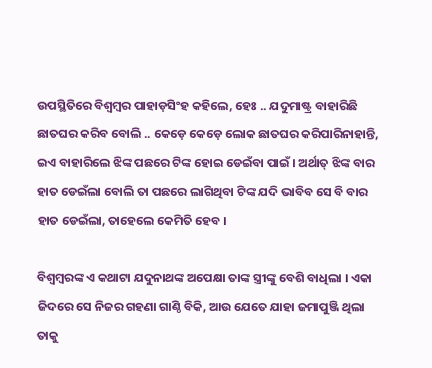ଉପସ୍ଥିତିରେ ବିଶ୍ୱମ୍ବର ପାହାଡ଼ସିଂହ କହିଲେ, ହେଃ .. ଯଦୁମାଷ୍ଟ୍ର ବାହାରିଛି ଛାତଘର କରିବ ବୋଲି .. କେଡ଼େ କେଡ଼େ ଲୋକ ଛାତଘର କରିପାରିନାହାନ୍ତି, ଇଏ ବାହାରିଲେ ଝିଙ୍କ ପଛରେ ଟିଙ୍କ ହୋଇ ଡେଇଁବା ପାଇଁ । ଅର୍ଥାତ୍ ଝିଙ୍କ ବାର ହାତ ଡେଇଁଲା ବୋଲି ତା ପଛରେ ଲାଗିଥିବା ଟିଙ୍କ ଯଦି ଭାବିବ ସେ ବି ବାର ହାତ ଡେଇଁଲା, ତାହେଲେ କେମିତି ହେବ ।

ବିଶ୍ୱମ୍ବରଙ୍କ ଏ କଥାଟା ଯଦୁନାଥଙ୍କ ଅପେକ୍ଷା ତାଙ୍କ ସ୍ତ୍ରୀଙ୍କୁ ବେଶି ବାଧିଲା । ଏକା ଜିଦରେ ସେ ନିଜର ଗହଣା ଗାଣ୍ଠି ବିକି, ଆଉ ଯେତେ ଯାହା ଜମାପୁଞ୍ଜି ଥିଲା ତାକୁ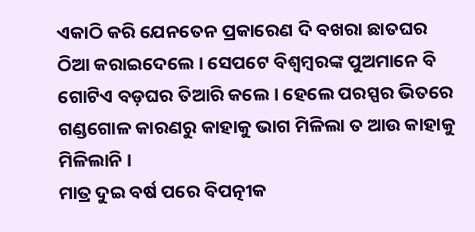ଏକାଠି କରି ଯେନତେନ ପ୍ରକାରେଣ ଦି ବଖରା ଛାତଘର ଠିଆ କରାଇଦେଲେ । ସେପଟେ ବିଶ୍ୱମ୍ବରଙ୍କ ପୁଅମାନେ ବି ଗୋଟିଏ ବଡ଼ଘର ତିଆରି କଲେ । ହେଲେ ପରସ୍ପର ଭିତରେ ଗଣ୍ଡଗୋଳ କାରଣରୁ କାହାକୁ ଭାଗ ମିଳିଲା ତ ଆଉ କାହାକୁ ମିଳିଲାନି ।
ମାତ୍ର ଦୁଇ ବର୍ଷ ପରେ ବିପତ୍ନୀକ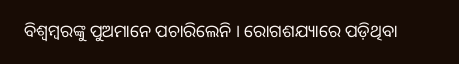ବିଶ୍ୱମ୍ବରଙ୍କୁ ପୁଅମାନେ ପଚାରିଲେନି । ରୋଗଶଯ୍ୟାରେ ପଡ଼ିଥିବା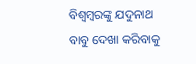ବିଶ୍ୱମ୍ବରଙ୍କୁ ଯଦୁନାଥ ବାବୁ ଦେଖା କରିବାକୁ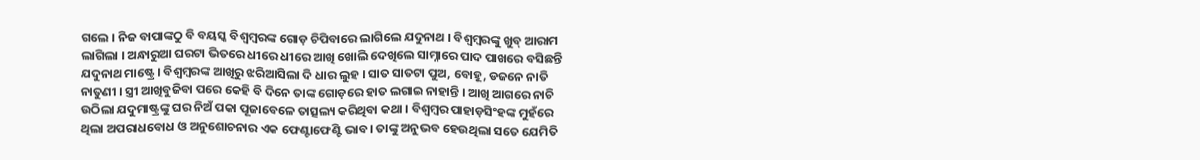ଗଲେ । ନିଜ ବାପାଙ୍କଠୁ ବି ବୟସ୍କ ବିଶ୍ୱମ୍ବରଙ୍କ ଗୋଡ଼ ଚିପିବାରେ ଲାଗିଲେ ଯଦୁନାଥ । ବିଶ୍ୱମ୍ବରଙ୍କୁ ଖୁବ୍ ଆରାମ ଲାଗିଲା । ଅନ୍ଧାରୁଆ ଘରଟା ଭିତରେ ଧୀରେ ଧୀରେ ଆଖି ଖୋଲି ଦେଖିଲେ ସାମ୍ନାରେ ପାଦ ପାଖରେ ବସିଛନ୍ତି ଯଦୁନାଥ ମାଷ୍ଟ୍ରେ । ବିଶ୍ୱମ୍ବରଙ୍କ ଆଖିରୁ ଝରିଆସିଲା ଦି ଧାର ଲୁହ । ସାତ ସାତଟା ପୁଅ, ବୋହୂ, ଡଜନେ ନାତି ନାତୁଣୀ । ସ୍ତ୍ରୀ ଆଖିବୁଜିବା ପରେ କେହି ବି ଦିନେ ତାଙ୍କ ଗୋଡ଼ରେ ହାତ ଲଗାଇ ନାହାନ୍ତି । ଆଖି ଆଗରେ ନାଚି ଉଠିଲା ଯଦୁମାଷ୍ଟ୍ରଙ୍କୁ ଘର ନିଅଁ ପକା ପୂଜାବେଳେ ତାତ୍ସଲ୍ୟ କରିଥିବା କଥା । ବିଶ୍ୱମ୍ବର ପାହାଡ଼ସିଂହଙ୍କ ମୁହଁରେ ଥିଲା ଅପରାଧବୋଧ ଓ ଅନୁଶୋଚନାର ଏକ ଫେଣ୍ଟାଫେଣ୍ଟି ଭାବ। ତାଙ୍କୁ ଅନୁଭବ ହେଉଥିଲା ସତେ ଯେମିତି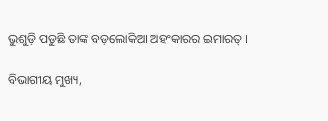ଭୁଶୁଡ଼ି ପଡୁଛି ତାଙ୍କ ବଡ଼ଲୋକିଆ ଅହଂକାରର ଇମାରତ୍ ।

ବିଭାଗୀୟ ମୁଖ୍ୟ,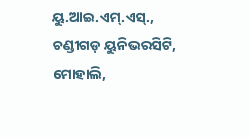ୟୁ.ଆଇ.ଏମ୍.ଏସ୍., ଚଣ୍ଡୀଗଡ଼ ୟୁନିଭରସିଟି, ମୋହାଲି,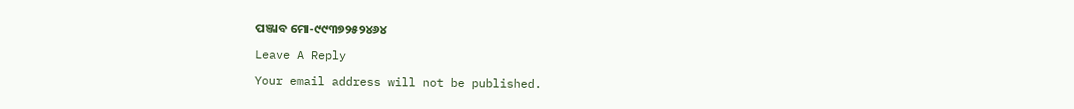ପଞ୍ଜାବ ମୋ-୯୯୩୭୨୫୨୪୬୪

Leave A Reply

Your email address will not be published.